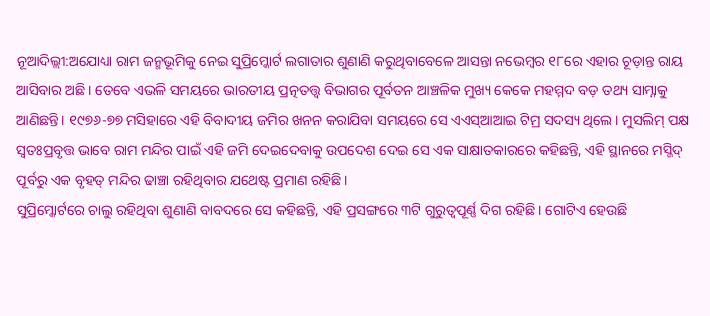ନୂଆଦିଲ୍ଲୀ:ଅଯୋଧ୍ୟା ରାମ ଜନ୍ମଭୂମିକୁ ନେଇ ସୁପ୍ରିମ୍କୋର୍ଟ ଲଗାତାର ଶୁଣାଣି କରୁଥିବାବେଳେ ଆସନ୍ତା ନଭେମ୍ବର ୧୮ରେ ଏହାର ଚୂଡ଼ାନ୍ତ ରାୟ ଆସିବାର ଅଛି। ତେବେ ଏଭଳି ସମୟରେ ଭାରତୀୟ ପ୍ରତ୍ନତତ୍ତ୍ୱ ବିଭାଗର ପୂର୍ବତନ ଆଞ୍ଚଳିକ ମୁଖ୍ୟ କେକେ ମହମ୍ମଦ ବଡ଼ ତଥ୍ୟ ସାମ୍ନାକୁ ଆଣିଛନ୍ତି। ୧୯୭୬-୭୭ ମସିହାରେ ଏହି ବିବାଦୀୟ ଜମିର ଖନନ କରାଯିବା ସମୟରେ ସେ ଏଏସ୍ଆଆଇ ଟିମ୍ର ସଦସ୍ୟ ଥିଲେ। ମୁସଲିମ୍ ପକ୍ଷ ସ୍ୱତଃପ୍ରବୃତ୍ତ ଭାବେ ରାମ ମନ୍ଦିର ପାଇଁ ଏହି ଜମି ଦେଇଦେବାକୁ ଉପଦେଶ ଦେଇ ସେ ଏକ ସାକ୍ଷାତକାରରେ କହିଛନ୍ତି, ଏହି ସ୍ଥାନରେ ମସ୍ଜିଦ୍ ପୂର୍ବରୁ ଏକ ବୃହତ୍ ମନ୍ଦିର ଢାଞ୍ଚା ରହିଥିବାର ଯଥେଷ୍ଟ ପ୍ରମାଣ ରହିଛି।
ସୁପ୍ରିମ୍କୋର୍ଟରେ ଚାଲୁ ରହିଥିବା ଶୁଣାଣି ବାବଦରେ ସେ କହିଛନ୍ତି, ଏହି ପ୍ରସଙ୍ଗରେ ୩ଟି ଗୁରୁତ୍ୱପୂର୍ଣ୍ଣ ଦିଗ ରହିଛି। ଗୋଟିଏ ହେଉଛି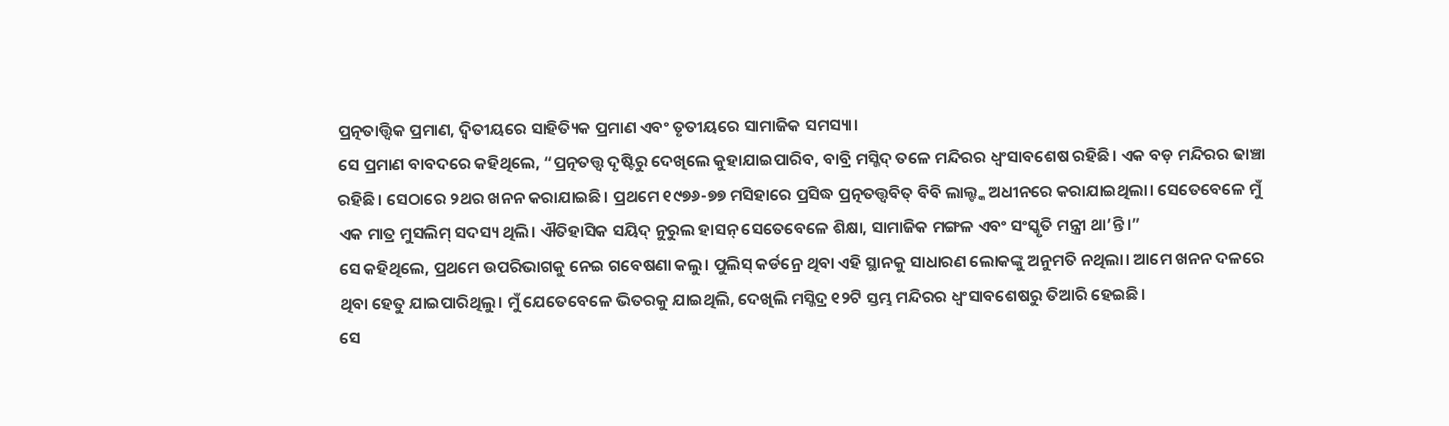ପ୍ରତ୍ନତାତ୍ତ୍ୱିକ ପ୍ରମାଣ, ଦ୍ୱିତୀୟରେ ସାହିତ୍ୟିକ ପ୍ରମାଣ ଏବଂ ତୃତୀୟରେ ସାମାଜିକ ସମସ୍ୟା।
ସେ ପ୍ରମାଣ ବାବଦରେ କହିଥିଲେ, “ପ୍ରତ୍ନତତ୍ତ୍ୱ ଦୃଷ୍ଟିରୁ ଦେଖିଲେ କୁହାଯାଇପାରିବ, ବାବ୍ରି ମସ୍ଜିଦ୍ ତଳେ ମନ୍ଦିରର ଧ୍ୱଂସାବଶେଷ ରହିଛି। ଏକ ବଡ଼ ମନ୍ଦିରର ଢାଞ୍ଚା ରହିଛି। ସେଠାରେ ୨ଥର ଖନନ କରାଯାଇଛି। ପ୍ରଥମେ ୧୯୭୬-୭୭ ମସିହାରେ ପ୍ରସିଦ୍ଧ ପ୍ରତ୍ନତତ୍ତ୍ୱବିତ୍ ବିବି ଲାଲ୍ଙ୍କ ଅଧୀନରେ କରାଯାଇଥିଲା। ସେତେବେଳେ ମୁଁ ଏକ ମାତ୍ର ମୁସଲିମ୍ ସଦସ୍ୟ ଥିଲି। ଐତିହାସିକ ସୟିଦ୍ ନୁରୁଲ ହାସନ୍ ସେତେବେଳେ ଶିକ୍ଷା, ସାମାଜିକ ମଙ୍ଗଳ ଏବଂ ସଂସ୍କୃତି ମନ୍ତ୍ରୀ ଥା’ନ୍ତି।”
ସେ କହିଥିଲେ, ପ୍ରଥମେ ଉପରିଭାଗକୁ ନେଇ ଗବେଷଣା କଲୁ। ପୁଲିସ୍ କର୍ଡନ୍ରେ ଥିବା ଏହି ସ୍ଥାନକୁ ସାଧାରଣ ଲୋକଙ୍କୁ ଅନୁମତି ନଥିଲା। ଆମେ ଖନନ ଦଳରେ ଥିବା ହେତୁ ଯାଇପାରିଥିଲୁ। ମୁଁ ଯେତେବେଳେ ଭିତରକୁ ଯାଇଥିଲି, ଦେଖିଲି ମସ୍ଜିଦ୍ର ୧୨ଟି ସ୍ତମ୍ଭ ମନ୍ଦିରର ଧ୍ୱଂସାବଶେଷରୁ ତିଆରି ହେଇଛି।
ସେ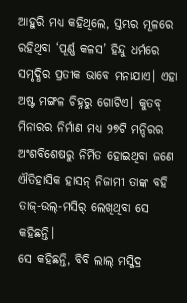ଆହୁରି ମଧ୍ୟ କହିଥିଲେ, ସ୍ତମ୍ଭର ମୂଳରେ ରହିଥିବା ‘ପୂର୍ଣ୍ଣ କଳସ’ ହିନ୍ଦୁ ଧର୍ମରେ ସମୃଦ୍ଧିର ପ୍ରତୀକ ଭାବେ ମନାଯାଏ। ଏହା ଅଷ୍ଟ ମଙ୍ଗଳ ଚିହ୍ନରୁ ଗୋଟିଏ। କୁତବ୍ ମିନାରର ନିର୍ମାଣ ମଧ୍ୟ ୨୭ଟି ମନ୍ଦିରର ଅଂଶବିଶେଷରୁ ନିର୍ମିତ ହୋଇଥିବା ଜଣେ ଐତିହାସିକ ହାସନ୍ ନିଜାମୀ ତାଙ୍କ ବହି ତାଜ୍-ଉଲ୍-ମସିର୍ ଲେଖିଥିବା ସେ କହିଛନ୍ତି।
ସେ କହିଛନ୍ତି, ବିବି ଲାଲ୍ ମସ୍ଜିଦ୍ର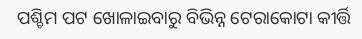ପଶ୍ଚିମ ପଟ ଖୋଳାଇବାରୁ ବିଭିନ୍ନ ଟେରାକୋଟା କୀର୍ତ୍ତି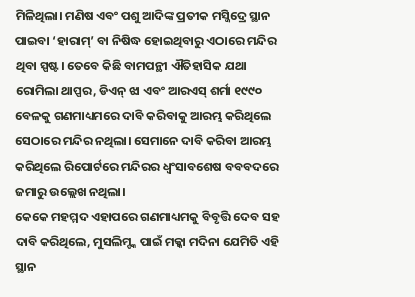ମିଳିଥିଲା। ମଣିଷ ଏବଂ ପଶୁ ଆଦିଙ୍କ ପ୍ରତୀକ ମସ୍ଜିଦ୍ରେ ସ୍ଥାନ ପାଇବା ‘ହାରାମ୍’ ବା ନିଷିଦ୍ଧ ହୋଇଥିବାରୁ ଏଠାରେ ମନ୍ଦିର ଥିବା ସ୍ପଷ୍ଟ। ତେବେ କିଛି ବାମପନ୍ଥୀ ଐତିହାସିକ ଯଥା ରୋମିଲା ଥାପ୍ପର, ଡିଏନ୍ ଝା ଏବଂ ଆରଏସ୍ ଶର୍ମା ୧୯୯୦ ବେଳକୁ ଗଣମାଧ୍ୟମରେ ଦାବି କରିବାକୁ ଆରମ୍ଭ କରିଥିଲେ ସେଠାରେ ମନ୍ଦିର ନଥିଲା। ସେମାନେ ଦାବି କରିବା ଆରମ୍ଭ କରିଥିଲେ ରିପୋର୍ଟରେ ମନ୍ଦିରର ଧ୍ୱଂସାବଶେଷ ବବବଦରେ ଜମାରୁ ଉଲ୍ଲେଖ ନଥିଲା।
କେକେ ମହମ୍ମଦ ଏହାପରେ ଗଣମାଧ୍ୟମକୁ ବିବୃତ୍ତି ଦେବ ସହ ଦାବି କରିଥିଲେ, ମୁସଲିମ୍ଙ୍କ ପାଇଁ ମକ୍କା ମଦିନା ଯେମିତି ଏହି ସ୍ଥାନ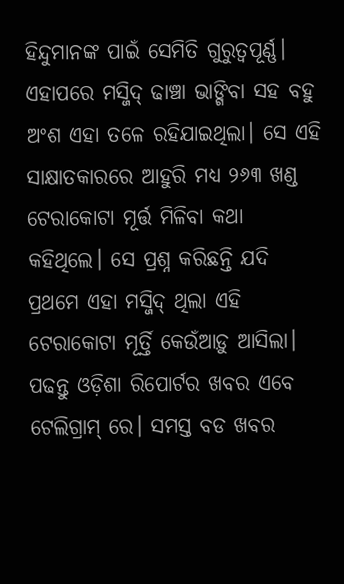ହିନ୍ଦୁମାନଙ୍କ ପାଇଁ ସେମିତି ଗୁରୁତ୍ୱପୂର୍ଣ୍ଣ। ଏହାପରେ ମସ୍ଜିଦ୍ ଢାଞ୍ଚା ଭାଙ୍ଗିବା ସହ ବହୁ ଅଂଶ ଏହା ତଳେ ରହିଯାଇଥିଲା। ସେ ଏହି ସାକ୍ଷାତକାରରେ ଆହୁରି ମଧ୍ୟ ୨୬୩ ଖଣ୍ଡ ଟେରାକୋଟା ମୂର୍ତ୍ତ ମିଳିବା କଥା କହିଥିଲେ। ସେ ପ୍ରଶ୍ନ କରିଛନ୍ତି ଯଦି ପ୍ରଥମେ ଏହା ମସ୍ଜିଦ୍ ଥିଲା ଏହି ଟେରାକୋଟା ମୂର୍ତ୍ତି କେଉଁଆଡ଼ୁ ଆସିଲା।
ପଢନ୍ତୁ ଓଡ଼ିଶା ରିପୋର୍ଟର ଖବର ଏବେ ଟେଲିଗ୍ରାମ୍ ରେ। ସମସ୍ତ ବଡ ଖବର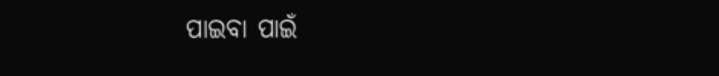ପାଇବା ପାଇଁ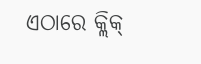ଏଠାରେ କ୍ଲିକ୍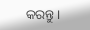କରନ୍ତୁ।